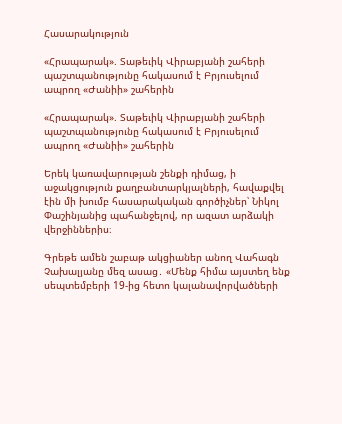Հասարակություն

«Հրապարակ». Տաթեւիկ Վիրաբյանի շահերի պաշտպանությունը հակասում է Բրյուսելում ապրող «Ժանիի» շահերին

«Հրապարակ». Տաթեւիկ Վիրաբյանի շահերի պաշտպանությունը հակասում է Բրյուսելում ապրող «Ժանիի» շահերին

Երեկ կառավարության շենքի դիմաց, ի աջակցություն քաղբանտարկյալների, հավաքվել էին մի խումբ հասարակական գործիչներ՝ Նիկոլ Փաշինյանից պահանջելով, որ ազատ արձակի վերջիններիս։

Գրեթե ամեն շաբաթ ակցիաներ անող Վահագն Չախալյանը մեզ ասաց․ «Մենք հիմա այստեղ ենք սեպտեմբերի 19-ից հետո կալանավորվածների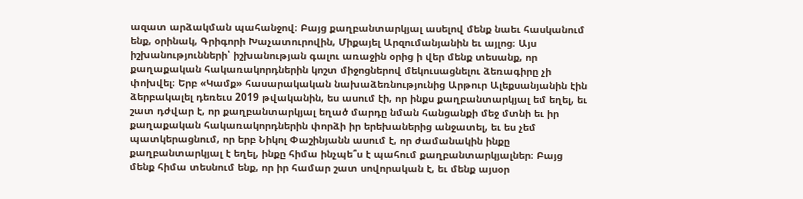ազատ արձակման պահանջով։ Բայց քաղբանտարկյալ ասելով մենք նաեւ հասկանում ենք, օրինակ, Գրիգորի Խաչատուրովին, Միքայել Արզումանյանին եւ այլոց։ Այս իշխանությունների՝ իշխանության գալու առաջին օրից ի վեր մենք տեսանք, որ քաղաքական հակառակորդներին կոշտ միջոցներով մեկուսացնելու ձեռագիրը չի փոխվել։ Երբ «Կամք» հասարակական նախաձեռնությունից Արթուր Ալեքսանյանին էին ձերբակալել դեռեւս 2019 թվականին, ես ասում էի, որ ինքս քաղբանտարկյալ եմ եղել, եւ շատ դժվար է, որ քաղբանտարկյալ եղած մարդը նման հանցանքի մեջ մտնի եւ իր քաղաքական հակառակորդներին փորձի իր երեխաներից անջատել, եւ ես չեմ պատկերացնում, որ երբ Նիկոլ Փաշինյանն ասում է, որ ժամանակին ինքը քաղբանտարկյալ է եղել, ինքը հիմա ինչպե՞ս է պահում քաղբանտարկյալներ։ Բայց մենք հիմա տեսնում ենք, որ իր համար շատ սովորական է, եւ մենք այսօր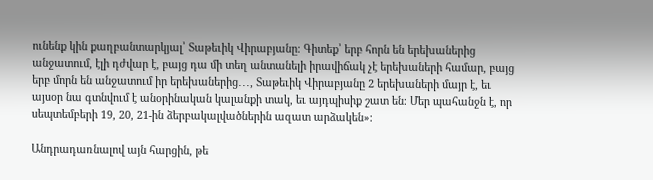ունենք կին քաղբանտարկյալ՝ Տաթեւիկ Վիրաբյանը։ Գիտեք՝ երբ հորն են երեխաներից անջատում, էլի դժվար է, բայց դա մի տեղ անտանելի իրավիճակ չէ երեխաների համար, բայց երբ մորն են անջատում իր երեխաներից․․․, Տաթեւիկ Վիրաբյանը 2 երեխաների մայր է, եւ այսօր նա գտնվում է անօրինական կալանքի տակ, եւ այդպիսիք շատ են։ Մեր պահանջն է, որ սեպտեմբերի 19, 20, 21-ին ձերբակալվածներին ազատ արձակեն»։

Անդրադառնալով այն հարցին, թե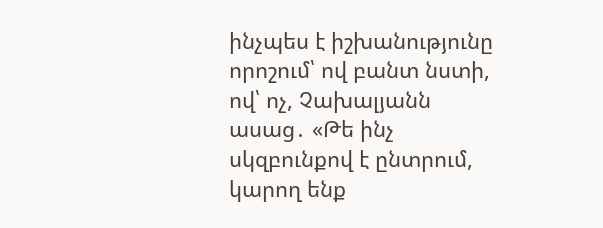ինչպես է իշխանությունը որոշում՝ ով բանտ նստի, ով՝ ոչ, Չախալյանն ասաց․ «Թե ինչ սկզբունքով է ընտրում, կարող ենք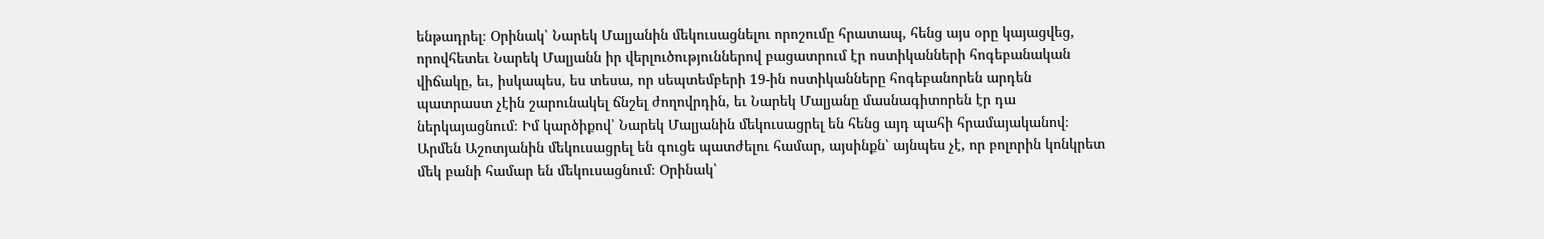ենթադրել։ Օրինակ՝ Նարեկ Մալյանին մեկուսացնելու որոշումը հրատապ, հենց այս օրը կայացվեց, որովհետեւ Նարեկ Մալյանն իր վերլուծություններով բացատրում էր ոստիկանների հոգեբանական վիճակը, եւ, իսկապես, ես տեսա, որ սեպտեմբերի 19-ին ոստիկանները հոգեբանորեն արդեն պատրաստ չէին շարունակել ճնշել ժողովրդին, եւ Նարեկ Մալյանը մասնագիտորեն էր դա ներկայացնում։ Իմ կարծիքով՝ Նարեկ Մալյանին մեկուսացրել են հենց այդ պահի հրամայականով։ Արմեն Աշոտյանին մեկուսացրել են գուցե պատժելու համար, այսինքն՝ այնպես չէ, որ բոլորին կոնկրետ մեկ բանի համար են մեկուսացնում։ Օրինակ՝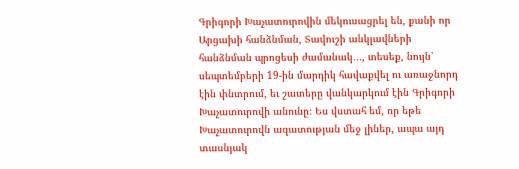Գրիգորի Խաչատուրովին մեկուսացրել են, քանի որ Արցախի հանձնման, Տավուշի անկլավների հանձնման պրոցեսի ժամանակ․․․, տեսեք, նույն՝ սեպտեմբերի 19-ին մարդիկ հավաքվել ու առաջնորդ էին փնտրում, եւ շատերը վանկարկում էին Գրիգորի Խաչատուրովի անունը։ Ես վստահ եմ, որ եթե Խաչատուրովն ազատության մեջ լիներ, ապա այդ տասնյակ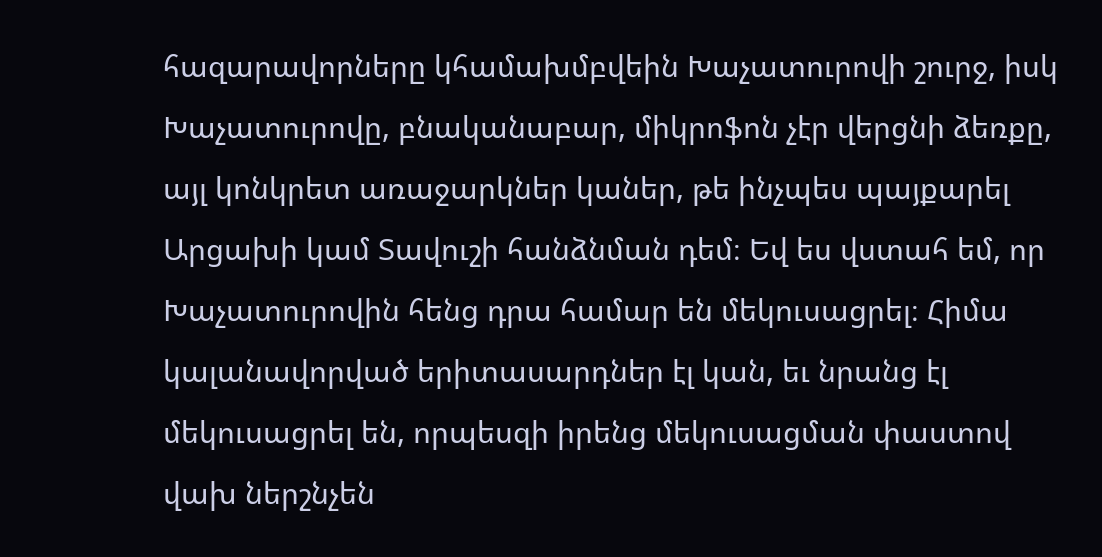հազարավորները կհամախմբվեին Խաչատուրովի շուրջ, իսկ Խաչատուրովը, բնականաբար, միկրոֆոն չէր վերցնի ձեռքը, այլ կոնկրետ առաջարկներ կաներ, թե ինչպես պայքարել Արցախի կամ Տավուշի հանձնման դեմ։ Եվ ես վստահ եմ, որ Խաչատուրովին հենց դրա համար են մեկուսացրել։ Հիմա կալանավորված երիտասարդներ էլ կան, եւ նրանց էլ մեկուսացրել են, որպեսզի իրենց մեկուսացման փաստով վախ ներշնչեն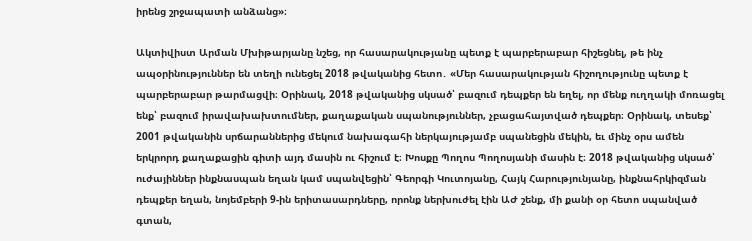իրենց շրջապատի անձանց»։

Ակտիվիստ Արման Մխիթարյանը նշեց, որ հասարակությանը պետք է պարբերաբար հիշեցնել, թե ինչ ապօրինություններ են տեղի ունեցել 2018 թվականից հետո․ «Մեր հասարակության հիշողությունը պետք է պարբերաբար թարմացվի։ Օրինակ, 2018 թվականից սկսած՝ բազում դեպքեր են եղել, որ մենք ուղղակի մոռացել ենք՝ բազում իրավախախտումներ, քաղաքական սպանություններ, չբացահայտված դեպքեր։ Օրինակ, տեսեք՝ 2001 թվականին սրճարաններից մեկում նախագահի ներկայությամբ սպանեցին մեկին, եւ մինչ օրս ամեն երկրորդ քաղաքացին գիտի այդ մասին ու հիշում է։ Խոսքը Պողոս Պողոսյանի մասին է։ 2018 թվականից սկսած՝ ուժայիններ ինքնասպան եղան կամ սպանվեցին՝ Գեորգի Կուտոյանը, Հայկ Հարությունյանը, ինքնահրկիզման դեպքեր եղան, նոյեմբերի 9-ին երիտասարդները, որոնք ներխուժել էին ԱԺ շենք, մի քանի օր հետո սպանված գտան,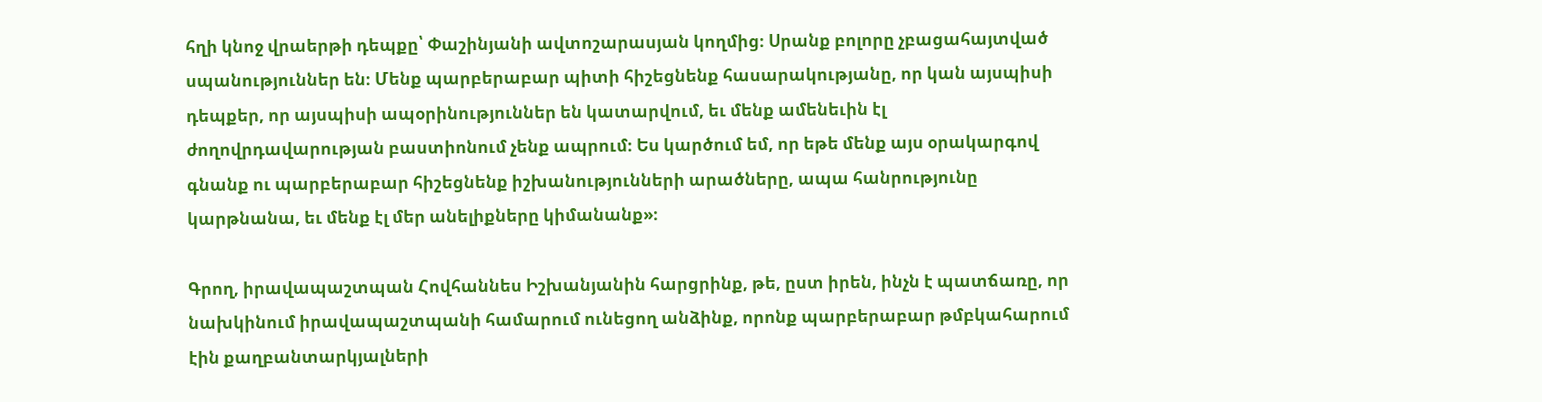հղի կնոջ վրաերթի դեպքը՝ Փաշինյանի ավտոշարասյան կողմից։ Սրանք բոլորը չբացահայտված սպանություններ են։ Մենք պարբերաբար պիտի հիշեցնենք հասարակությանը, որ կան այսպիսի դեպքեր, որ այսպիսի ապօրինություններ են կատարվում, եւ մենք ամենեւին էլ ժողովրդավարության բաստիոնում չենք ապրում։ Ես կարծում եմ, որ եթե մենք այս օրակարգով գնանք ու պարբերաբար հիշեցնենք իշխանությունների արածները, ապա հանրությունը կարթնանա, եւ մենք էլ մեր անելիքները կիմանանք»։

Գրող, իրավապաշտպան Հովհաննես Իշխանյանին հարցրինք, թե, ըստ իրեն, ինչն է պատճառը, որ նախկինում իրավապաշտպանի համարում ունեցող անձինք, որոնք պարբերաբար թմբկահարում էին քաղբանտարկյալների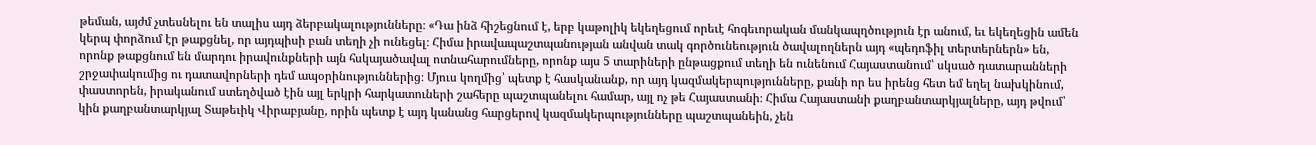թեման, այժմ չտեսնելու են տալիս այդ ձերբակալությունները։ «Դա ինձ հիշեցնում է, երբ կաթոլիկ եկեղեցում որեւէ հոգեւորական մանկապղծություն էր անում, եւ եկեղեցին ամեն կերպ փորձում էր թաքցնել, որ այդպիսի բան տեղի չի ունեցել։ Հիմա իրավապաշտպանության անվան տակ գործունեություն ծավալողներն այդ «պեդոֆիլ տերտերներն» են, որոնք թաքցնում են մարդու իրավունքների այն հսկայածավալ ոտնահարումները, որոնք այս 5 տարիների ընթացքում տեղի են ունենում Հայաստանում՝ սկսած դատարանների շրջափակումից ու դատավորների դեմ ապօրինություններից։ Մյուս կողմից՝ պետք է հասկանանք, որ այդ կազմակերպությունները, քանի որ ես իրենց հետ եմ եղել նախկինում, փաստորեն, իրականում ստեղծված էին այլ երկրի հարկատուների շահերը պաշտպանելու համար, այլ ոչ թե Հայաստանի։ Հիմա Հայաստանի քաղբանտարկյալները, այդ թվում՝ կին քաղբանտարկյալ Տաթեւիկ Վիրաբյանը, որին պետք է այդ կանանց հարցերով կազմակերպությունները պաշտպանեին, չեն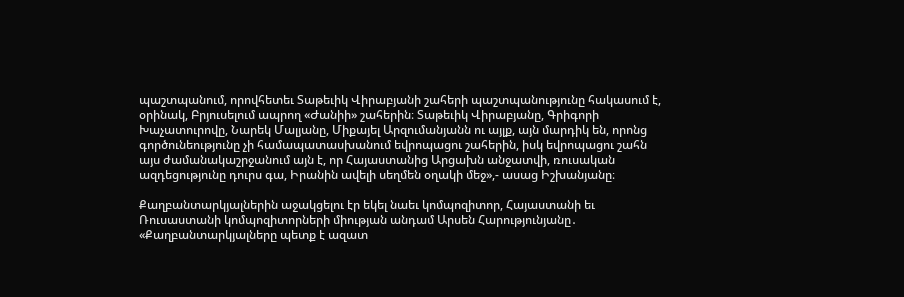պաշտպանում, որովհետեւ Տաթեւիկ Վիրաբյանի շահերի պաշտպանությունը հակասում է, օրինակ, Բրյուսելում ապրող «Ժանիի» շահերին։ Տաթեւիկ Վիրաբյանը, Գրիգորի Խաչատուրովը, Նարեկ Մալյանը, Միքայել Արզումանյանն ու այլք, այն մարդիկ են, որոնց գործունեությունը չի համապատասխանում եվրոպացու շահերին, իսկ եվրոպացու շահն այս ժամանակաշրջանում այն է, որ Հայաստանից Արցախն անջատվի, ռուսական ազդեցությունը դուրս գա, Իրանին ավելի սեղմեն օղակի մեջ»,- ասաց Իշխանյանը։

Քաղբանտարկյալներին աջակցելու էր եկել նաեւ կոմպոզիտոր, Հայաստանի եւ Ռուսաստանի կոմպոզիտորների միության անդամ Արսեն Հարությունյանը․ «Քաղբանտարկյալները պետք է ազատ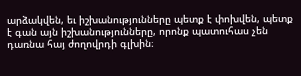արձակվեն, եւ իշխանությունները պետք է փոխվեն, պետք է գան այն իշխանությունները, որոնք պատուհաս չեն դառնա հայ ժողովրդի գլխին։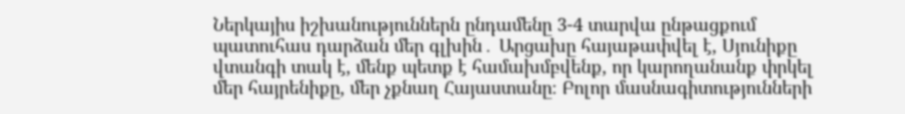Ներկայիս իշխանություններն ընդամենը 3-4 տարվա ընթացքում պատուհաս դարձան մեր գլխին․ Արցախը հայաթափվել է, Սյունիքը վտանգի տակ է, մենք պետք է համախմբվենք, որ կարողանանք փրկել մեր հայրենիքը, մեր չքնաղ Հայաստանը։ Բոլոր մասնագիտությունների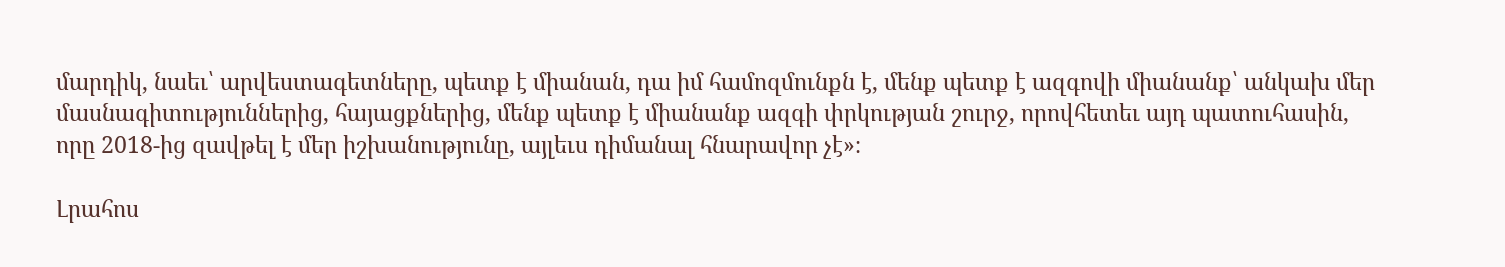մարդիկ, նաեւ՝ արվեստագետները, պետք է միանան, դա իմ համոզմունքն է, մենք պետք է ազգովի միանանք՝ անկախ մեր մասնագիտություններից, հայացքներից, մենք պետք է միանանք ազգի փրկության շուրջ, որովհետեւ այդ պատուհասին, որը 2018-ից զավթել է մեր իշխանությունը, այլեւս դիմանալ հնարավոր չէ»։

Լրահոս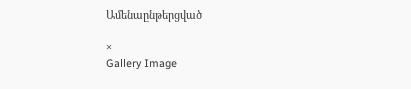Ամենաընթերցված

×
Gallery Image